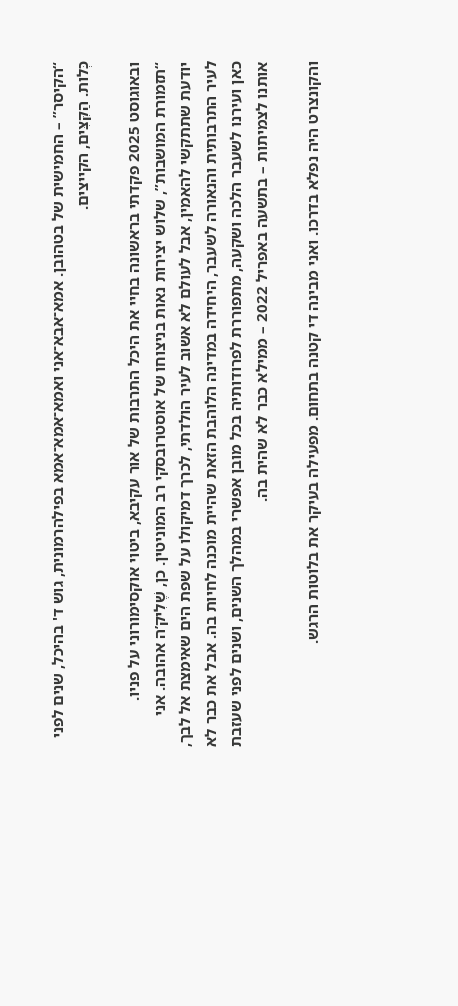“הקיסר” – החמישית של בטהובן. אמא־אבא־אני ואמא־אמא־אמא בפילהרמונית, גוש ד' בהיכל, שנים לפני כְּלות. הַקִּצִּים, הקייצים.

ובאוגוסט 2025 פקדתי בראשונה בחיי את היכל התרבות של אור עקיבא, ביטוי אוקסימורוני על פניו. “תזמורת המושבות”, שלוש יצירות נאות בניצוחו של אוסטרובסקי רב המוניטין. כן, שֶׁלִיק’ה אהובה. אני יודעת שתתקשי להאמין, אבל לעולם לא אשוב לעיר הולדתי, לכרך דמיקולו על שפת הים שאימצת אל לבך, לעיר התרבותית והנאורה לשעבר, היחידה במדינה הלוהבת הזאת שהיית מוכנה לחיות בה. אבל את כבר לא כאן ועירנו לשעבר הלכה ושקעה, מתפוררת לפרודותיה בכל מובן אפשרי במהלך השנים, ושנים לפני שעזבת אותנו לצמיתות – בתשעה באפריל 2022 – ממילא כבר לא שהית בה.

והקונצרט היה נפלא בדרכו. ואני מבינה די קטנה בתחום. מפעילה בעיקר את בלוטות הרגש.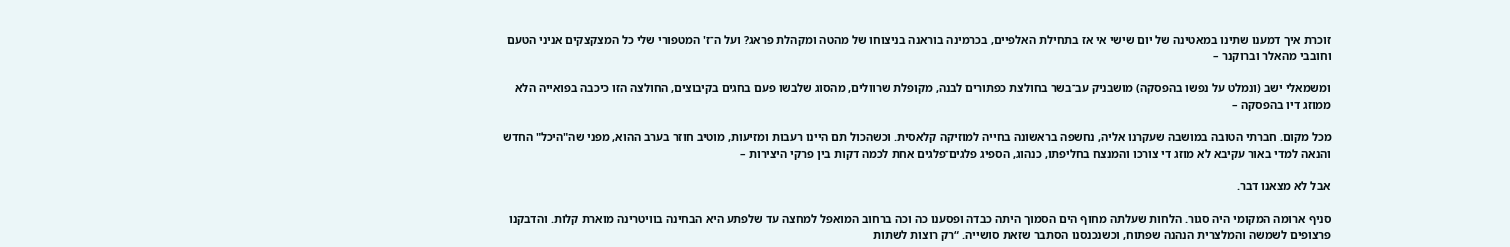זוכרת איך דמענו שתינו במאטינה של יום שישי אי אז בתחילת האלפיים, בכרמינה בוראנה בניצוחו של מהטה ומקהלת פראג? ועל ה־ז' המטפורי שלי כל המצקצקים אניני הטעם וחובבי מהאלר וברוקנר –

ומשמאלי ישב (ונמלט על נפשו בהפסקה) מושבניק עב־בשר בחולצת כפתורים לבנה, מקופלת שרוולים, מהסוג שלבשו פעם בחגים בקיבוצים, החולצה הזו כיכבה בפואייה הלא ממוזג דיו בהפסקה –

מכל מקום. חברתי הטובה במושבה שעקרנו אליה, נחשפה בראשונה בחייה למוזיקה קלאסית. וכשהכול תם היינו רעבות ומזיעות, מוטיב חוזר בערב ההוא, מפני שה"היכל" החדש והנאה למדי באור עקיבא לא מוזג די צורכו והמנצח בחליפתו, כנהוג, הספיג פלגים־פלגים אחת לכמה דקות בין פרקי היצירות –

אבל לא מצאנו דבר.

סניף ארומה המקומי היה סגור. הלחות שעלתה מחוף הים הסמוך היתה כבדה ופסענו כה וכה ברחוב המואפל למחצה עד שלפתע היא הבחינה בוויטרינה מוארת קלות. והדבקנו פרצופים לשמשה והמלצרית הנהנה שפתוח, וכשנכנסנו הסתבר שזאת סושייה. “רק רוצות לשתות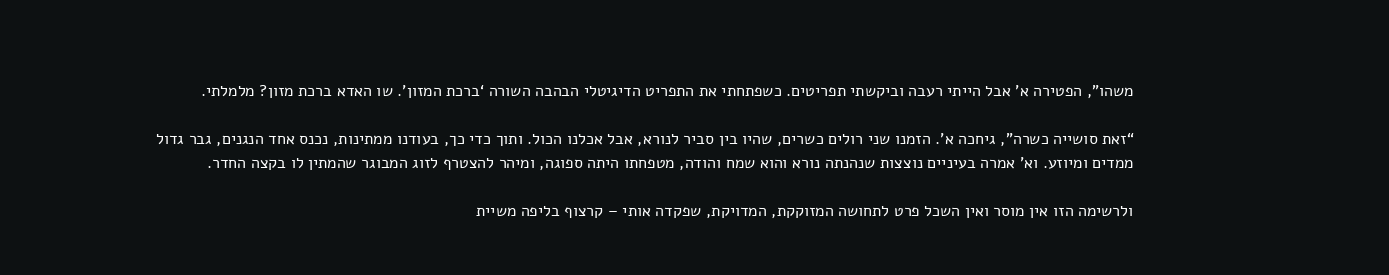משהו”, הפטירה א' אבל הייתי רעבה וביקשתי תפריטים. כשפתחתי את התפריט הדיגיטלי הבהבה השורה ‘ברכת המזון’. שו האדא ברכת מזון? מלמלתי.

“זאת סושייה כשרה”, גיחכה א'. הזמנו שני רולים כשרים, שהיו בין סביר לנורא, אבל אכלנו הכול. ותוך כדי כך, בעודנו ממתינות, נכנס אחד הנגנים, גבר גדול ממדים ומיוזע. וא' אמרה בעיניים נוצצות שנהנתה נורא והוא שמח והודה, מטפחתו היתה ספוגה, ומיהר להצטרף לזוג המבוגר שהמתין לו בקצה החדר.

ולרשימה הזו אין מוסר ואין השכל פרט לתחושה המזוקקת, המדויקת, שפקדה אותי – קרצוף בליפה משיית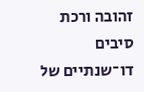זהובה ורכת סיבים דו־שנתיים של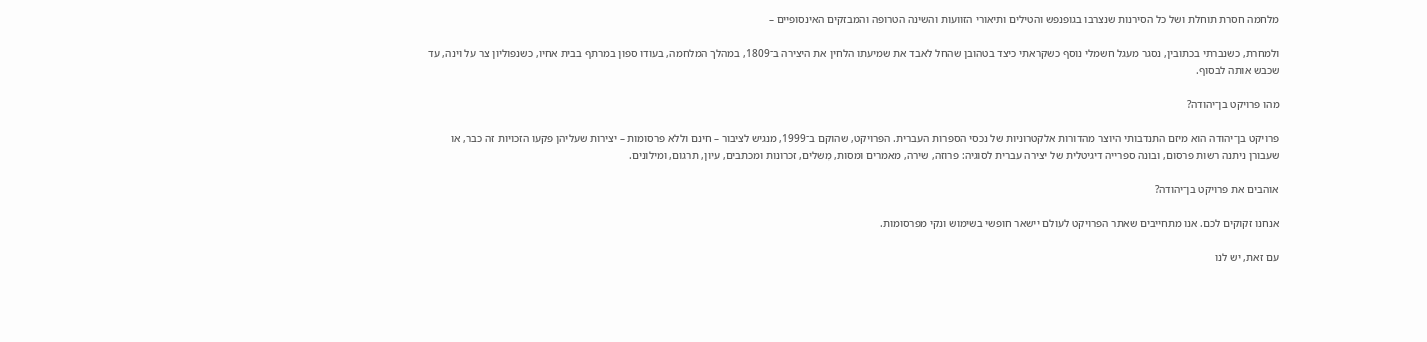מלחמה חסרת תוחלת ושל כל הסירנות שנצרבו בגופנפש והטילים ותיאורי הזוועות והשינה הטרופה והמבזקים האינסופיים –

ולמחרת, כשנברתי בכתובין, נסגר מעגל חשמלי נוסף כשקראתי כיצד בטהובן שהחל לאבד את שמיעתו הלחין את היצירה ב־1809, במהלך המלחמה, בעודו ספון במרתף בבית אחיו, כשנפוליון צר על וינה, עד שכבש אותה לבסוף.

מהו פרויקט בן־יהודה?

פרויקט בן־יהודה הוא מיזם התנדבותי היוצר מהדורות אלקטרוניות של נכסי הספרות העברית. הפרויקט, שהוקם ב־1999, מנגיש לציבור – חינם וללא פרסומות – יצירות שעליהן פקעו הזכויות זה כבר, או שעבורן ניתנה רשות פרסום, ובונה ספרייה דיגיטלית של יצירה עברית לסוגיה: פרוזה, שירה, מאמרים ומסות, מְשלים, זכרונות ומכתבים, עיון, תרגום, ומילונים.

אוהבים את פרויקט בן־יהודה?

אנחנו זקוקים לכם. אנו מתחייבים שאתר הפרויקט לעולם יישאר חופשי בשימוש ונקי מפרסומות.

עם זאת, יש לנו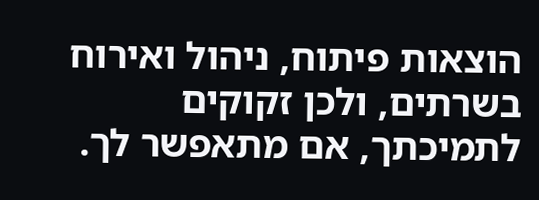הוצאות פיתוח, ניהול ואירוח בשרתים, ולכן זקוקים לתמיכתך, אם מתאפשר לך.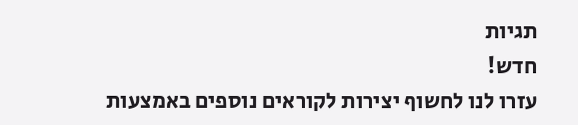תגיות
חדש!
עזרו לנו לחשוף יצירות לקוראים נוספים באמצעות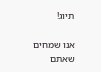תיוג!

אנו שמחים שאתם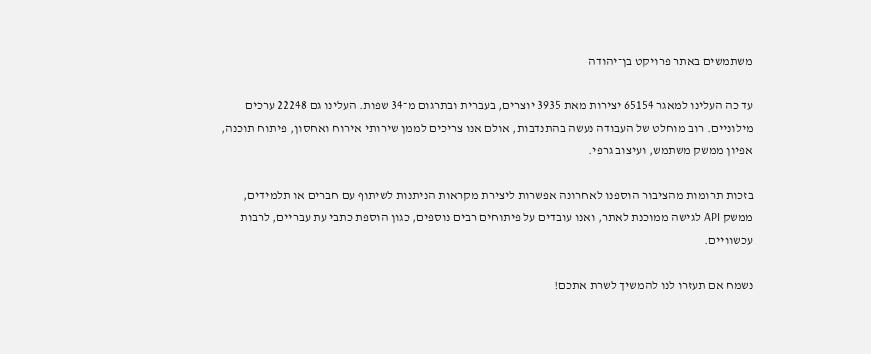משתמשים באתר פרויקט בן־יהודה

עד כה העלינו למאגר 65154 יצירות מאת 3935 יוצרים, בעברית ובתרגום מ־34 שפות. העלינו גם 22248 ערכים מילוניים. רוב מוחלט של העבודה נעשה בהתנדבות, אולם אנו צריכים לממן שירותי אירוח ואחסון, פיתוח תוכנה, אפיון ממשק משתמש, ועיצוב גרפי.

בזכות תרומות מהציבור הוספנו לאחרונה אפשרות ליצירת מקראות הניתנות לשיתוף עם חברים או תלמידים, ממשק API לגישה ממוכנת לאתר, ואנו עובדים על פיתוחים רבים נוספים, כגון הוספת כתבי עת עבריים, לרבות עכשוויים.

נשמח אם תעזרו לנו להמשיך לשרת אתכם!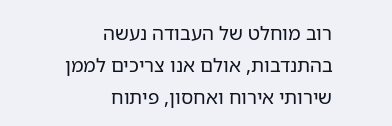רוב מוחלט של העבודה נעשה בהתנדבות, אולם אנו צריכים לממן שירותי אירוח ואחסון, פיתוח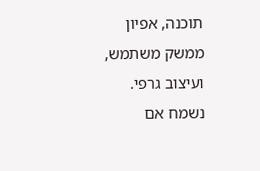תוכנה, אפיון ממשק משתמש, ועיצוב גרפי. נשמח אם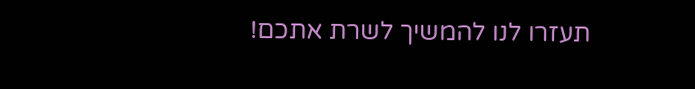תעזרו לנו להמשיך לשרת אתכם!